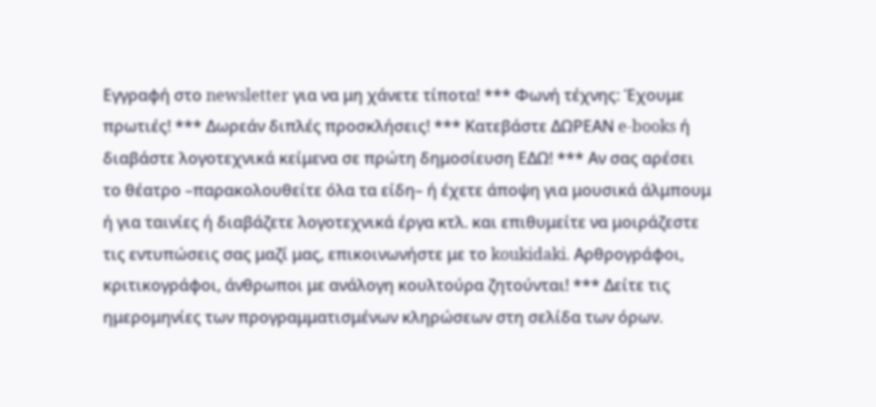Εγγραφή στο newsletter για να μη χάνετε τίποτα! *** Φωνή τέχνης: Έχουμε πρωτιές! *** Δωρεάν διπλές προσκλήσεις! *** Κατεβάστε ΔΩΡΕΑΝ e-books ή διαβάστε λογοτεχνικά κείμενα σε πρώτη δημοσίευση ΕΔΩ! *** Αν σας αρέσει το θέατρο –παρακολουθείτε όλα τα είδη– ή έχετε άποψη για μουσικά άλμπουμ ή για ταινίες ή διαβάζετε λογοτεχνικά έργα κτλ. και επιθυμείτε να μοιράζεστε τις εντυπώσεις σας μαζί μας, επικοινωνήστε με το koukidaki. Αρθρογράφοι, κριτικογράφοι, άνθρωποι με ανάλογη κουλτούρα ζητούνται! *** Δείτε τις ημερομηνίες των προγραμματισμένων κληρώσεων στη σελίδα των όρων.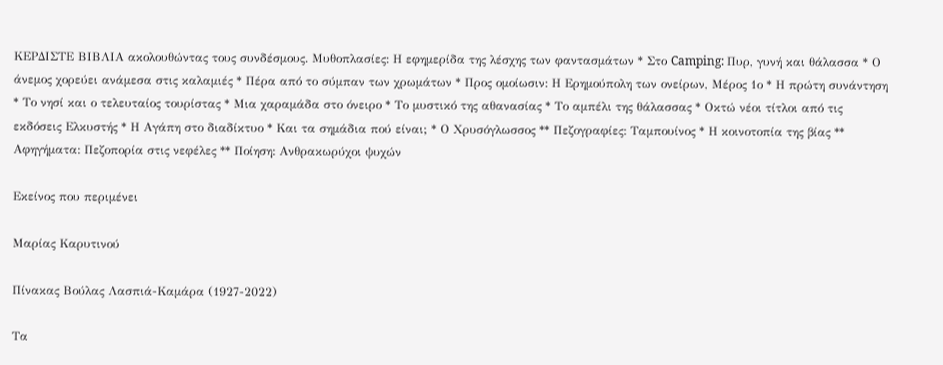ΚΕΡΔΙΣΤΕ ΒΙΒΛΙΑ ακολουθώντας τους συνδέσμους. Μυθοπλασίες: Η εφημερίδα της λέσχης των φαντασμάτων * Στο Camping: Πυρ, γυνή και θάλασσα * Ο άνεμος χορεύει ανάμεσα στις καλαμιές * Πέρα από το σύμπαν των χρωμάτων * Προς ομοίωσιν: Η Ερημούπολη των ονείρων, Μέρος 1ο * Η πρώτη συνάντηση * Το νησί και ο τελευταίος τουρίστας * Μια χαραμάδα στο όνειρο * Το μυστικό της αθανασίας * Το αμπέλι της θάλασσας * Οκτώ νέοι τίτλοι από τις εκδόσεις Ελκυστής * Η Αγάπη στο διαδίκτυο * Και τα σημάδια πού είναι; * Ο Χρυσόγλωσσος ** Πεζογραφίες: Ταμπουίνος * Η κοινοτοπία της βίας ** Αφηγήματα: Πεζοπορία στις νεφέλες ** Ποίηση: Ανθρακωρύχοι ψυχών

Εκείνος που περιμένει

Μαρίας Καρυτινού

Πίνακας Βούλας Λασπιά-Καμάρα (1927-2022)

Τα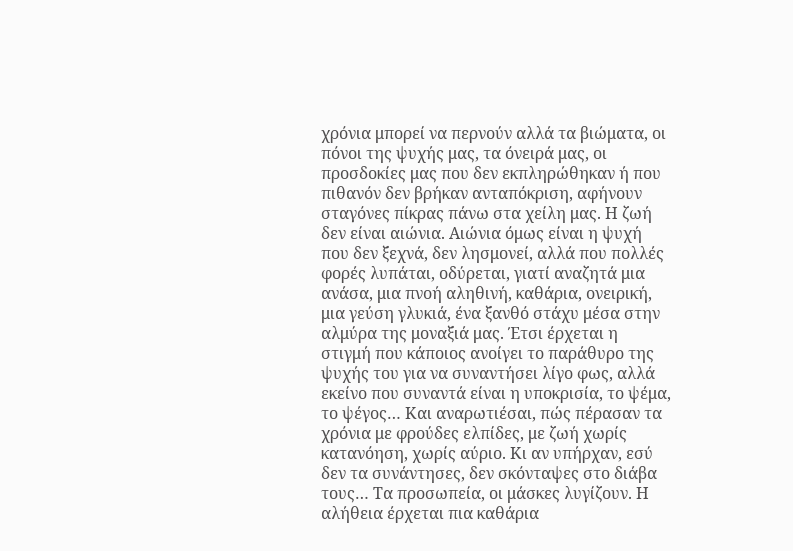χρόνια μπορεί να περνούν αλλά τα βιώματα, οι πόνοι της ψυχής μας, τα όνειρά μας, οι προσδοκίες μας που δεν εκπληρώθηκαν ή που πιθανόν δεν βρήκαν ανταπόκριση, αφήνουν σταγόνες πίκρας πάνω στα χείλη μας. Η ζωή δεν είναι αιώνια. Αιώνια όμως είναι η ψυχή που δεν ξεχνά, δεν λησμονεί, αλλά που πολλές φορές λυπάται, οδύρεται, γιατί αναζητά μια ανάσα, μια πνοή αληθινή, καθάρια, ονειρική, μια γεύση γλυκιά, ένα ξανθό στάχυ μέσα στην αλμύρα της μοναξιά μας. Έτσι έρχεται η στιγμή που κάποιος ανοίγει το παράθυρο της ψυχής του για να συναντήσει λίγο φως, αλλά εκείνο που συναντά είναι η υποκρισία, το ψέμα, το ψέγος… Και αναρωτιέσαι, πώς πέρασαν τα χρόνια με φρούδες ελπίδες, με ζωή χωρίς κατανόηση, χωρίς αύριο. Κι αν υπήρχαν, εσύ δεν τα συνάντησες, δεν σκόνταψες στο διάβα τους… Τα προσωπεία, οι μάσκες λυγίζουν. Η αλήθεια έρχεται πια καθάρια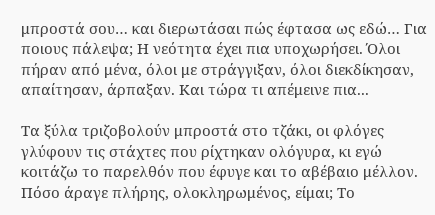μπροστά σου… και διερωτάσαι πώς έφτασα ως εδώ… Για ποιους πάλεψα; Η νεότητα έχει πια υποχωρήσει. Όλοι πήραν από μένα, όλοι με στράγγιξαν, όλοι διεκδίκησαν, απαίτησαν, άρπαξαν. Και τώρα τι απέμεινε πια...

Τα ξύλα τριζοβολούν μπροστά στο τζάκι, οι φλόγες γλύφουν τις στάχτες που ρίχτηκαν ολόγυρα, κι εγώ κοιτάζω το παρελθόν που έφυγε και το αβέβαιο μέλλον. Πόσο άραγε πλήρης, ολοκληρωμένος, είμαι; Το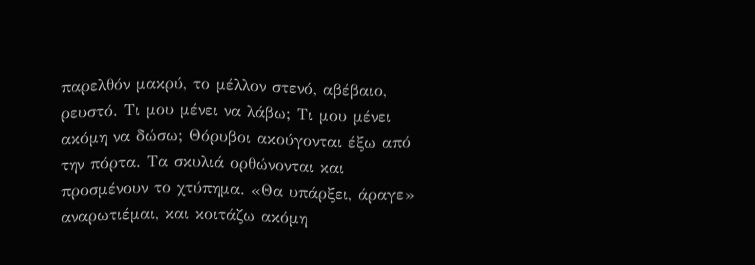παρελθόν μακρύ, το μέλλον στενό, αβέβαιο, ρευστό. Τι μου μένει να λάβω; Τι μου μένει ακόμη να δώσω; Θόρυβοι ακούγονται έξω από την πόρτα. Tα σκυλιά ορθώνονται και προσμένουν το χτύπημα. «Θα υπάρξει, άραγε» αναρωτιέμαι, και κοιτάζω ακόμη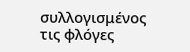συλλογισμένος τις φλόγες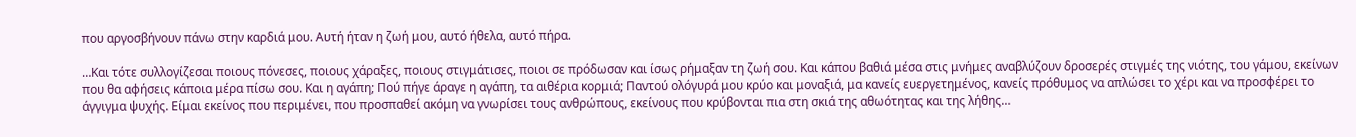που αργοσβήνουν πάνω στην καρδιά μου. Αυτή ήταν η ζωή μου, αυτό ήθελα, αυτό πήρα.

…Και τότε συλλογίζεσαι ποιους πόνεσες, ποιους χάραξες, ποιους στιγμάτισες, ποιοι σε πρόδωσαν και ίσως ρήμαξαν τη ζωή σου. Και κάπου βαθιά μέσα στις μνήμες αναβλύζουν δροσερές στιγμές της νιότης, του γάμου, εκείνων που θα αφήσεις κάποια μέρα πίσω σου. Και η αγάπη; Πού πήγε άραγε η αγάπη, τα αιθέρια κορμιά; Παντού ολόγυρά μου κρύο και μοναξιά, μα κανείς ευεργετημένος, κανείς πρόθυμος να απλώσει το χέρι και να προσφέρει το άγγιγμα ψυχής. Είμαι εκείνος που περιμένει, που προσπαθεί ακόμη να γνωρίσει τους ανθρώπους, εκείνους που κρύβονται πια στη σκιά της αθωότητας και της λήθης…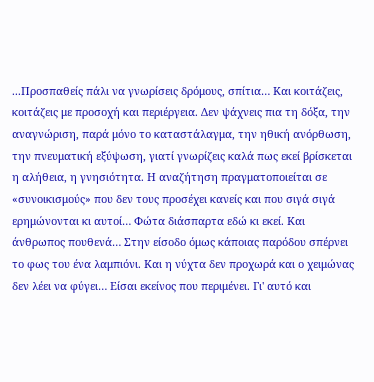...Προσπαθείς πάλι να γνωρίσεις δρόμους, σπίτια… Και κοιτάζεις, κοιτάζεις με προσοχή και περιέργεια. Δεν ψάχνεις πια τη δόξα, την αναγνώριση, παρά μόνο το καταστάλαγμα, την ηθική ανόρθωση, την πνευματική εξύψωση, γιατί γνωρίζεις καλά πως εκεί βρίσκεται η αλήθεια, η γνησιότητα. Η αναζήτηση πραγματοποιείται σε «συνοικισμούς» που δεν τους προσέχει κανείς και που σιγά σιγά ερημώνονται κι αυτοί… Φώτα διάσπαρτα εδώ κι εκεί. Και άνθρωπος πουθενά… Στην είσοδο όμως κάποιας παρόδου σπέρνει το φως του ένα λαμπιόνι. Και η νύχτα δεν προχωρά και ο χειμώνας δεν λέει να φύγει… Είσαι εκείνος που περιμένει. Γι' αυτό και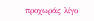προχωράς λίγο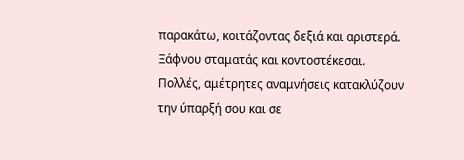παρακάτω, κοιτάζοντας δεξιά και αριστερά. Ξάφνου σταματάς και κοντοστέκεσαι. Πολλές, αμέτρητες αναμνήσεις κατακλύζουν την ύπαρξή σου και σε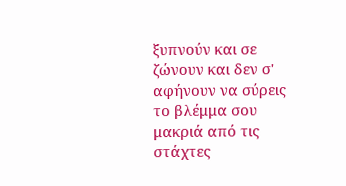ξυπνούν και σε ζώνουν και δεν σ' αφήνουν να σύρεις το βλέμμα σου μακριά από τις στάχτες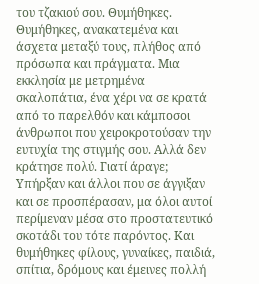του τζακιού σου. Θυμήθηκες. Θυμήθηκες, ανακατεμένα και άσχετα μεταξύ τους, πλήθος από πρόσωπα και πράγματα. Μια εκκλησία με μετρημένα σκαλοπάτια, ένα χέρι να σε κρατά από το παρελθόν και κάμποσοι άνθρωποι που χειροκροτούσαν την ευτυχία της στιγμής σου. Αλλά δεν κράτησε πολύ. Γιατί άραγε; Υπήρξαν και άλλοι που σε άγγιξαν και σε προσπέρασαν, μα όλοι αυτοί περίμεναν μέσα στο προστατευτικό σκοτάδι του τότε παρόντος. Και θυμήθηκες φίλους, γυναίκες, παιδιά, σπίτια, δρόμους και έμεινες πολλή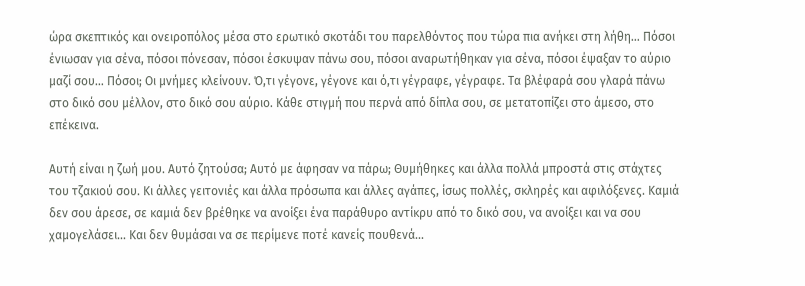ώρα σκεπτικός και ονειροπόλος μέσα στο ερωτικό σκοτάδι του παρελθόντος που τώρα πια ανήκει στη λήθη… Πόσοι ένιωσαν για σένα, πόσοι πόνεσαν, πόσοι έσκυψαν πάνω σου, πόσοι αναρωτήθηκαν για σένα, πόσοι έψαξαν το αύριο μαζί σου… Πόσοι; Οι μνήμες κλείνουν. Ό,τι γέγονε, γέγονε και ό,τι γέγραφε, γέγραφε. Τα βλέφαρά σου γλαρά πάνω στο δικό σου μέλλον, στο δικό σου αύριο. Κάθε στιγμή που περνά από δίπλα σου, σε μετατοπίζει στο άμεσο, στο επέκεινα.

Αυτή είναι η ζωή μου. Αυτό ζητούσα; Αυτό με άφησαν να πάρω; Θυμήθηκες και άλλα πολλά μπροστά στις στάχτες του τζακιού σου. Κι άλλες γειτονιές και άλλα πρόσωπα και άλλες αγάπες, ίσως πολλές, σκληρές και αφιλόξενες. Καμιά δεν σου άρεσε, σε καμιά δεν βρέθηκε να ανοίξει ένα παράθυρο αντίκρυ από το δικό σου, να ανοίξει και να σου χαμογελάσει… Και δεν θυμάσαι να σε περίμενε ποτέ κανείς πουθενά…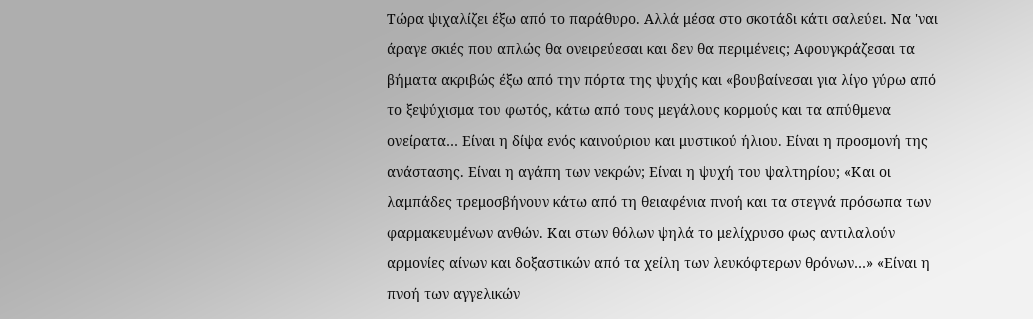Τώρα ψιχαλίζει έξω από το παράθυρο. Αλλά μέσα στο σκοτάδι κάτι σαλεύει. Να 'ναι άραγε σκιές που απλώς θα ονειρεύεσαι και δεν θα περιμένεις; Αφουγκράζεσαι τα βήματα ακριβώς έξω από την πόρτα της ψυχής και «βουβαίνεσαι για λίγο γύρω από το ξεψύχισμα του φωτός, κάτω από τους μεγάλους κορμούς και τα απύθμενα ονείρατα… Είναι η δίψα ενός καινούριου και μυστικού ήλιου. Είναι η προσμονή της ανάστασης. Είναι η αγάπη των νεκρών; Είναι η ψυχή του ψαλτηρίου; «Και οι λαμπάδες τρεμοσβήνουν κάτω από τη θειαφένια πνοή και τα στεγνά πρόσωπα των φαρμακευμένων ανθών. Και στων θόλων ψηλά το μελίχρυσο φως αντιλαλούν αρμονίες αίνων και δοξαστικών από τα χείλη των λευκόφτερων θρόνων…» «Είναι η πνοή των αγγελικών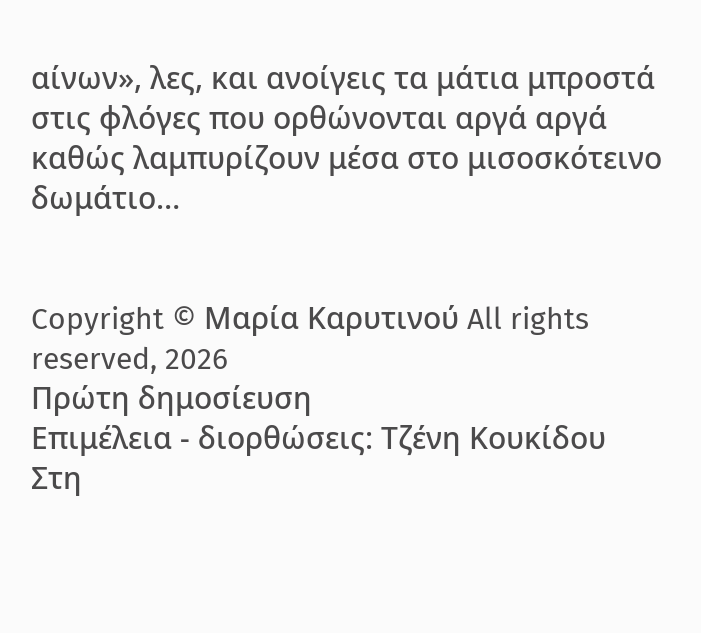αίνων», λες, και ανοίγεις τα μάτια μπροστά στις φλόγες που ορθώνονται αργά αργά καθώς λαμπυρίζουν μέσα στο μισοσκότεινο δωμάτιο…


Copyright © Μαρία Καρυτινού All rights reserved, 2026
Πρώτη δημοσίευση
Επιμέλεια - διορθώσεις: Τζένη Κουκίδου
Στη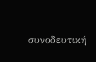συνοδευτική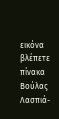εικόνα βλέπετε πίνακα Βούλας Λασπιά-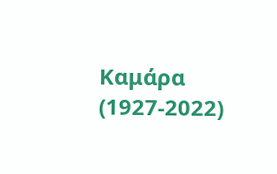Καμάρα (1927-2022)